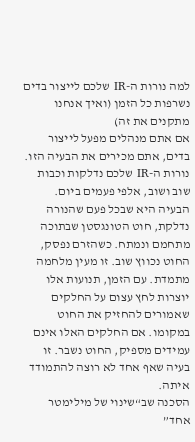למה נורות ה-IR שלכם לייצור בדים נשרפות כל הזמן (ואיך אנחנו מתקנים את זה)
אם אתם מנהלים מפעל לייצור בדים, אתם מכירים את הבעיה הזו. נורות ה-IR שלכם נדלקות וכבות שוב ושוב, אלפי פעמים ביום. הבעיה היא שבכל פעם שהנורה נדלקת, חוט הטונגסטן שבתוכה מתחמם ונמתח. כשהזרם נפסק, החוט נכווץ שוב. זו מעין מלחמה מתמדת. עם הזמן, תנועות אלו יוצרות לחץ עצום על החלקים שאמורים להחזיק את החוט במקומו. אם החלקים האלו אינם עמידים מספיק, החוט נשבר. זו בעיה שאף אחד לא רוצה להתמודד איתה.
הסכנה שב“שינוי של מילימטר אחד”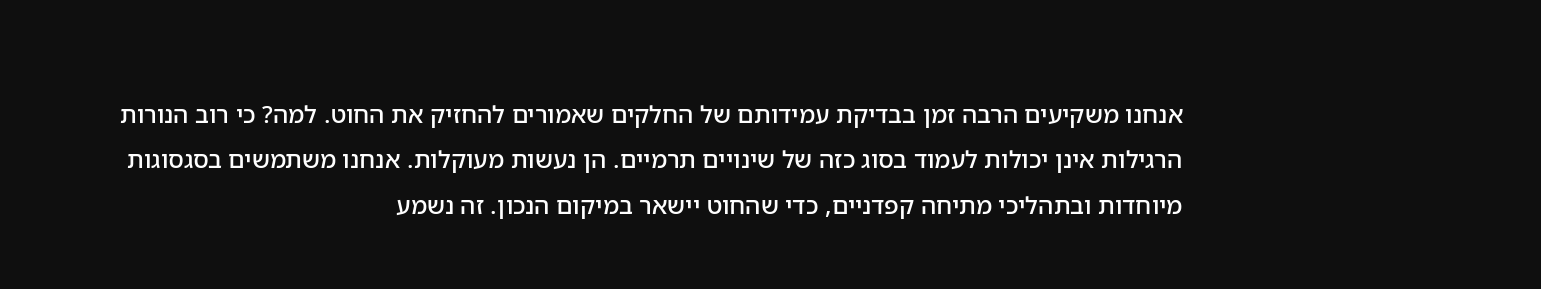אנחנו משקיעים הרבה זמן בבדיקת עמידותם של החלקים שאמורים להחזיק את החוט. למה? כי רוב הנורות הרגילות אינן יכולות לעמוד בסוג כזה של שינויים תרמיים. הן נעשות מעוקלות. אנחנו משתמשים בסגסוגות מיוחדות ובתהליכי מתיחה קפדניים, כדי שהחוט יישאר במיקום הנכון. זה נשמע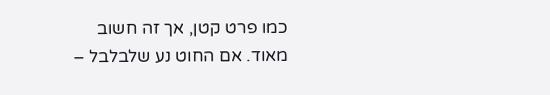כמו פרט קטן, אך זה חשוב מאוד. אם החוט נע שלבלבל –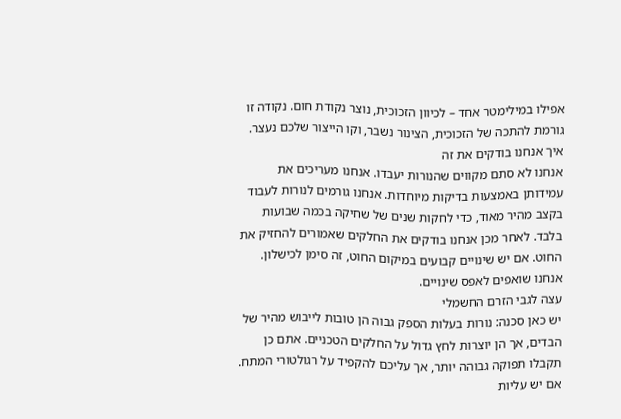אפילו במילימטר אחד – לכיוון הזכוכית, נוצר נקודת חום. נקודה זו גורמת להתכה של הזכוכית, הצינור נשבר, וקו הייצור שלכם נעצר.
איך אנחנו בודקים את זה
אנחנו לא סתם מקווים שהנורות יעבדו. אנחנו מעריכים את עמידותן באמצעות בדיקות מיוחדות. אנחנו גורמים לנורות לעבוד בקצב מהיר מאוד, כדי לחקות שנים של שחיקה בכמה שבועות בלבד. לאחר מכן אנחנו בודקים את החלקים שאמורים להחזיק את החוט. אם יש שינויים קבועים במיקום החוט, זה סימן לכישלון. אנחנו שואפים לאפס שינויים.
עצה לגבי הזרם החשמלי
יש כאן סכנה: נורות בעלות הספק גבוה הן טובות לייבוש מהיר של הבדים, אך הן יוצרות לחץ גדול על החלקים הטכניים. אתם כן תקבלו תפוקה גבוהה יותר, אך עליכם להקפיד על רגולטורי המתח. אם יש עליות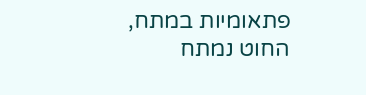פתאומיות במתח, החוט נמתח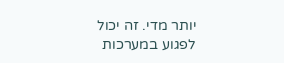יותר מדי. זה יכול לפגוע במערכות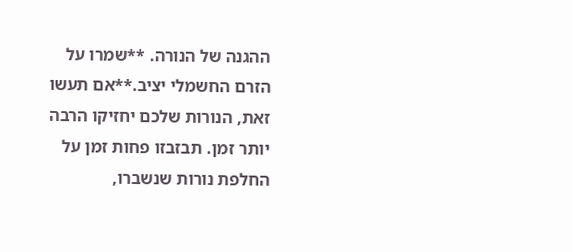ההגנה של הנורה. **שמרו על הזרם החשמלי יציב.**אם תעשו זאת, הנורות שלכם יחזיקו הרבה יותר זמן. תבזבזו פחות זמן על החלפת נורות שנשברו,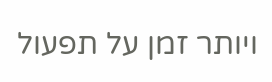ויותר זמן על תפעול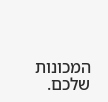המכונות שלכם.